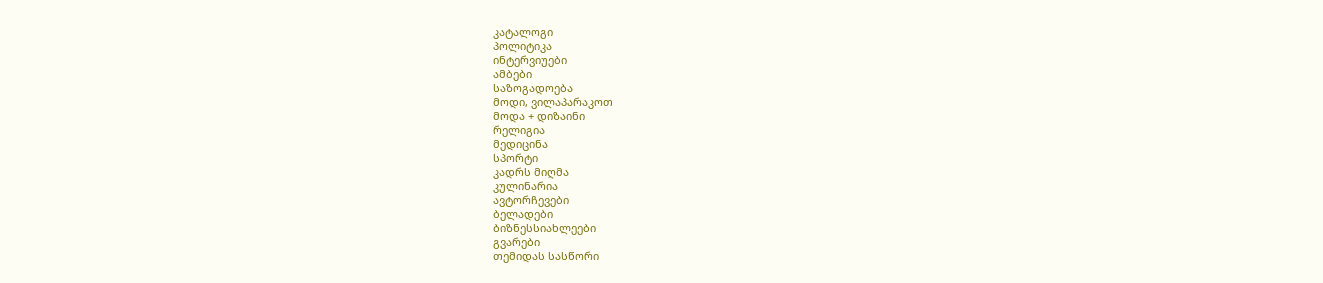კატალოგი
პოლიტიკა
ინტერვიუები
ამბები
საზოგადოება
მოდი, ვილაპარაკოთ
მოდა + დიზაინი
რელიგია
მედიცინა
სპორტი
კადრს მიღმა
კულინარია
ავტორჩევები
ბელადები
ბიზნესსიახლეები
გვარები
თემიდას სასწორი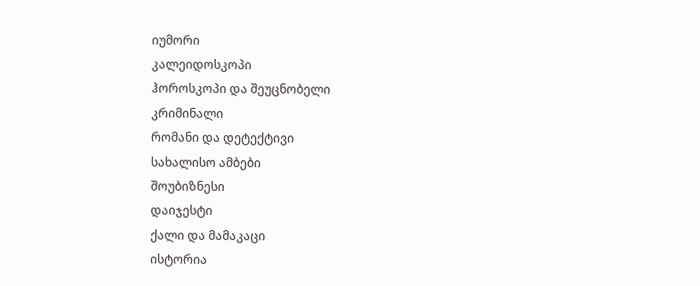იუმორი
კალეიდოსკოპი
ჰოროსკოპი და შეუცნობელი
კრიმინალი
რომანი და დეტექტივი
სახალისო ამბები
შოუბიზნესი
დაიჯესტი
ქალი და მამაკაცი
ისტორია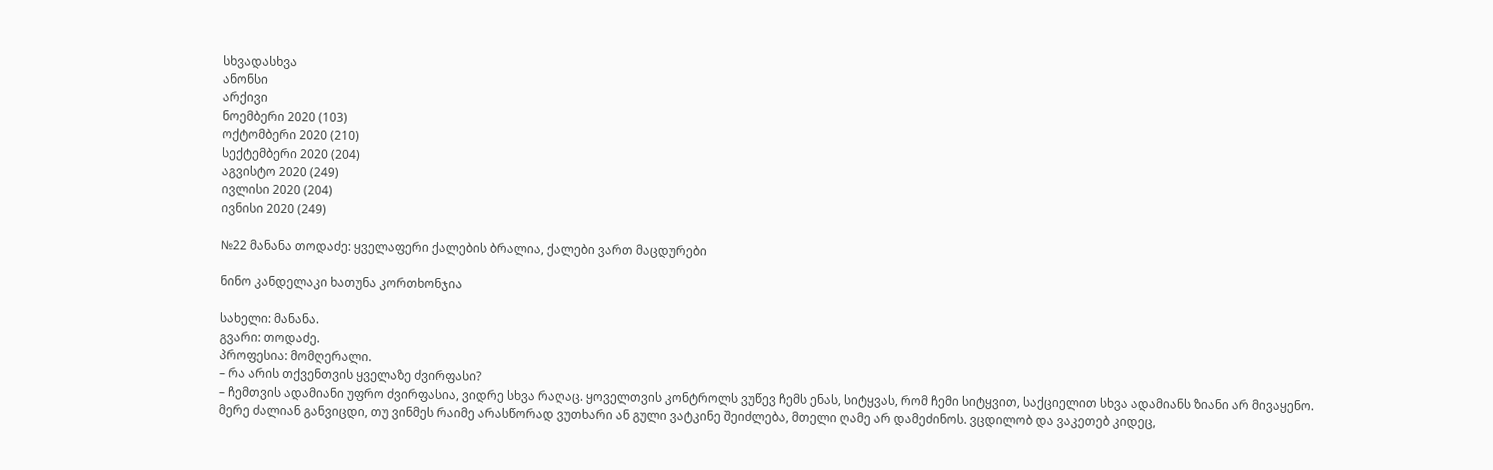სხვადასხვა
ანონსი
არქივი
ნოემბერი 2020 (103)
ოქტომბერი 2020 (210)
სექტემბერი 2020 (204)
აგვისტო 2020 (249)
ივლისი 2020 (204)
ივნისი 2020 (249)

№22 მანანა თოდაძე: ყველაფერი ქალების ბრალია, ქალები ვართ მაცდურები

ნინო კანდელაკი ხათუნა კორთხონჯია

სახელი: მანანა.
გვარი: თოდაძე.
პროფესია: მომღერალი.
– რა არის თქვენთვის ყველაზე ძვირფასი?
– ჩემთვის ადამიანი უფრო ძვირფასია, ვიდრე სხვა რაღაც. ყოველთვის კონტროლს ვუწევ ჩემს ენას, სიტყვას, რომ ჩემი სიტყვით, საქციელით სხვა ადამიანს ზიანი არ მივაყენო. მერე ძალიან განვიცდი, თუ ვინმეს რაიმე არასწორად ვუთხარი ან გული ვატკინე შეიძლება, მთელი ღამე არ დამეძინოს. ვცდილობ და ვაკეთებ კიდეც,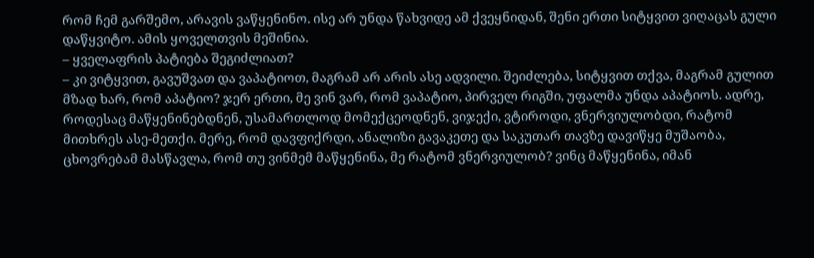რომ ჩემ გარშემო, არავის ვაწყენინო. ისე არ უნდა წახვიდე ამ ქვეყნიდან, შენი ერთი სიტყვით ვიღაცას გული დაწყვიტო. ამის ყოველთვის მეშინია.
– ყველაფრის პატიება შეგიძლიათ?
– კი ვიტყვით, გავუშვათ და ვაპატიოთ, მაგრამ არ არის ასე ადვილი. შეიძლება, სიტყვით თქვა, მაგრამ გულით მზად ხარ, რომ აპატიო? ჯერ ერთი, მე ვინ ვარ, რომ ვაპატიო, პირველ რიგში, უფალმა უნდა აპატიოს. ადრე, როდესაც მაწყენინებდნენ, უსამართლოდ მომექცეოდნენ, ვიჯექი, ვტიროდი, ვნერვიულობდი, რატომ მითხრეს ასე-მეთქი. მერე, რომ დავფიქრდი, ანალიზი გავაკეთე და საკუთარ თავზე დავიწყე მუშაობა, ცხოვრებამ მასწავლა, რომ თუ ვინმემ მაწყენინა, მე რატომ ვნერვიულობ? ვინც მაწყენინა, იმან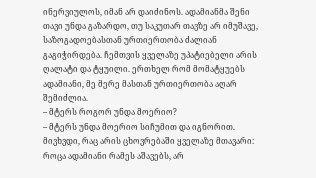ინერვიულოს, იმან არ დაიძინოს. ადამიანმა შენი თავი უნდა გაზარდო, თუ საკუთარ თავზე არ იმუშავე, საზოგადოებასთან ურთიერთობა ძალიან გაგიჭირდება. ჩემთვის ყველაზე უპატიებელი არის ღალატი და ტყუილი. ერთხელ რომ მომატყუებს ადამიანი, მე მერე მასთან ურთიერთობა აღარ შემიძლია.
– მტერს როგორ უნდა მოერიო?
– მტერს უნდა მოერიო სიჩუმით და იგნორით. მივხვდი, რაც არის ცხოვრებაში ყველაზე მთავარი: როცა ადამიანი რამეს აშავებს, არ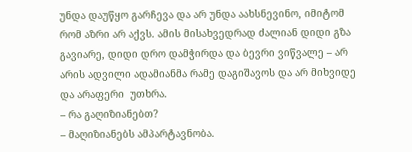უნდა დაუწყო გარჩევა და არ უნდა აახსნევინო, იმიტომ რომ აზრი არ აქვს. ამის მისახვედრად ძალიან დიდი გზა გავიარე, დიდი დრო დამჭირდა და ბევრი ვიწვალე – არ არის ადვილი ადამიანმა რამე დაგიშავოს და არ მიხვიდე და არაფერი  უთხრა.
– რა გაღიზიანებთ?
– მაღიზიანებს ამპარტავნობა.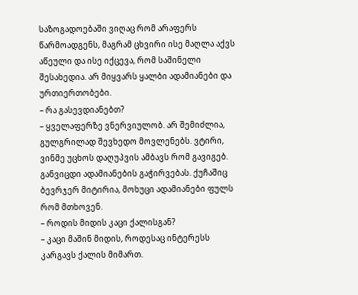საზოგადოებაში ვიღაც რომ არაფერს წარმოადგენს, მაგრამ ცხვირი ისე მაღლა აქვს აწეული და ისე იქცევა, რომ საშინელი შესახედია. არ მიყვარს ყალბი ადამიანები და ურთიერთობები.
– რა გასევდიანებთ?
– ყველაფერზე ვნერვიულობ. არ შემიძლია, გულგრილად შევხედო მოვლენებს. ვტირი, ვინმე უცხოს დაღუპვის ამბავს რომ გავიგებ. განვიცდი ადამიანების გაჭირვებას. ქუჩაშიც ბევრჯერ მიტირია, მოხუცი ადამიანები ფულს რომ მთხოვენ.
– როდის მიდის კაცი ქალისგან?
– კაცი მაშინ მიდის, როდესაც ინტერესს კარგავს ქალის მიმართ.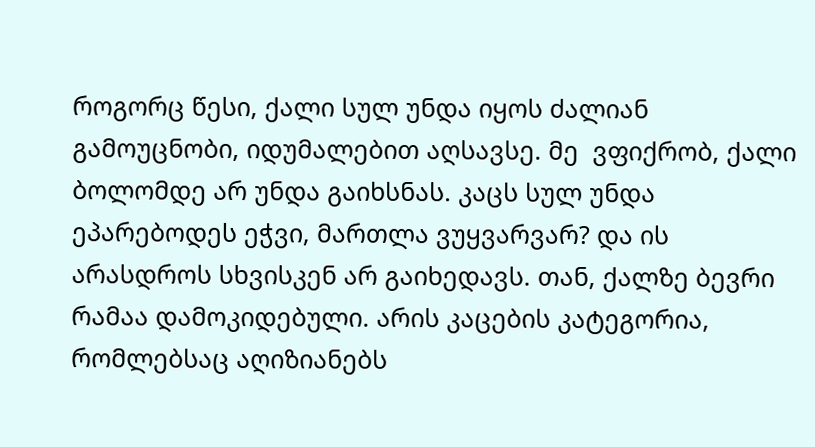როგორც წესი, ქალი სულ უნდა იყოს ძალიან გამოუცნობი, იდუმალებით აღსავსე. მე  ვფიქრობ, ქალი ბოლომდე არ უნდა გაიხსნას. კაცს სულ უნდა ეპარებოდეს ეჭვი, მართლა ვუყვარვარ? და ის არასდროს სხვისკენ არ გაიხედავს. თან, ქალზე ბევრი რამაა დამოკიდებული. არის კაცების კატეგორია, რომლებსაც აღიზიანებს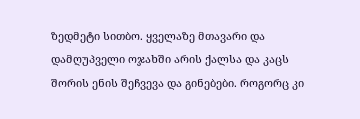ზედმეტი სითბო. ყველაზე მთავარი და დამღუპველი ოჯახში არის ქალსა და კაცს შორის ენის შეჩვევა და გინებები. როგორც კი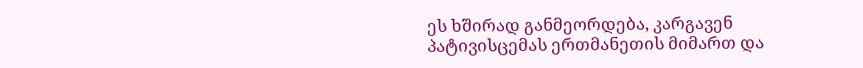ეს ხშირად განმეორდება, კარგავენ პატივისცემას ერთმანეთის მიმართ და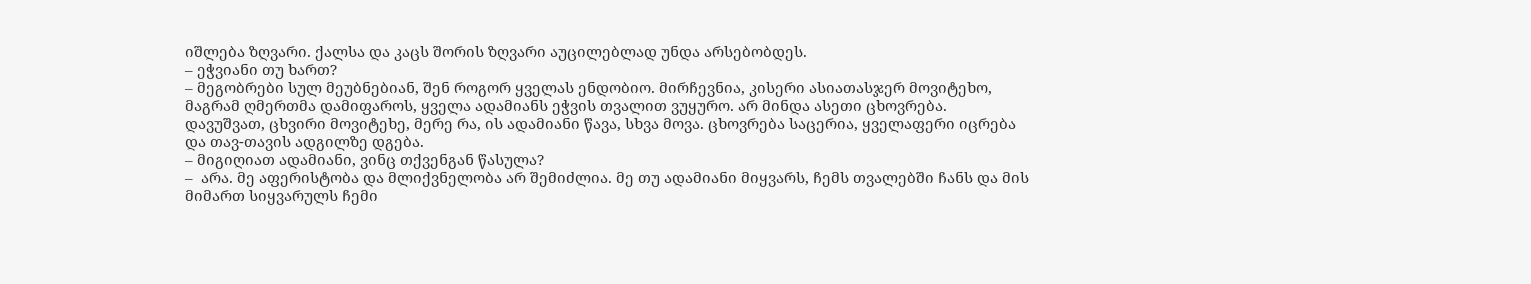იშლება ზღვარი. ქალსა და კაცს შორის ზღვარი აუცილებლად უნდა არსებობდეს.
– ეჭვიანი თუ ხართ?
– მეგობრები სულ მეუბნებიან, შენ როგორ ყველას ენდობიო. მირჩევნია, კისერი ასიათასჯერ მოვიტეხო, მაგრამ ღმერთმა დამიფაროს, ყველა ადამიანს ეჭვის თვალით ვუყურო. არ მინდა ასეთი ცხოვრება. დავუშვათ, ცხვირი მოვიტეხე, მერე რა, ის ადამიანი წავა, სხვა მოვა. ცხოვრება საცერია, ყველაფერი იცრება და თავ-თავის ადგილზე დგება.
– მიგიღიათ ადამიანი, ვინც თქვენგან წასულა?
–  არა. მე აფერისტობა და მლიქვნელობა არ შემიძლია. მე თუ ადამიანი მიყვარს, ჩემს თვალებში ჩანს და მის მიმართ სიყვარულს ჩემი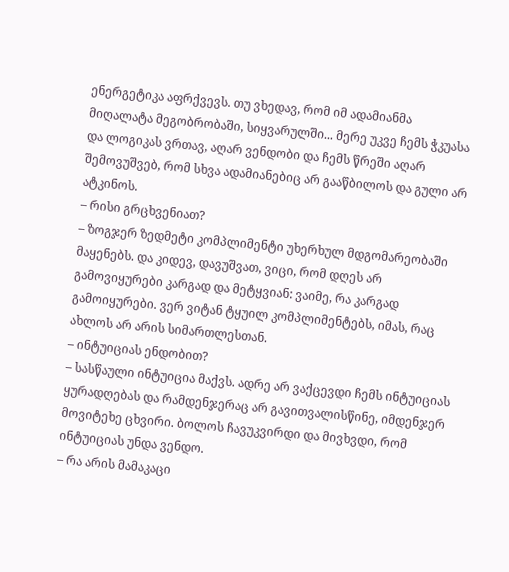ენერგეტიკა აფრქვევს. თუ ვხედავ, რომ იმ ადამიანმა მიღალატა მეგობრობაში, სიყვარულში... მერე უკვე ჩემს ჭკუასა და ლოგიკას ვრთავ, აღარ ვენდობი და ჩემს წრეში აღარ შემოვუშვებ, რომ სხვა ადამიანებიც არ გააწბილოს და გული არ ატკინოს.
– რისი გრცხვენიათ?
– ზოგჯერ ზედმეტი კომპლიმენტი უხერხულ მდგომარეობაში მაყენებს. და კიდევ, დავუშვათ, ვიცი, რომ დღეს არ გამოვიყურები კარგად და მეტყვიან: ვაიმე, რა კარგად გამოიყურები. ვერ ვიტან ტყუილ კომპლიმენტებს, იმას, რაც ახლოს არ არის სიმართლესთან.
– ინტუიციას ენდობით?
– სასწაული ინტუიცია მაქვს. ადრე არ ვაქცევდი ჩემს ინტუიციას ყურადღებას და რამდენჯერაც არ გავითვალისწინე, იმდენჯერ მოვიტეხე ცხვირი. ბოლოს ჩავუკვირდი და მივხვდი, რომ ინტუიციას უნდა ვენდო.
– რა არის მამაკაცი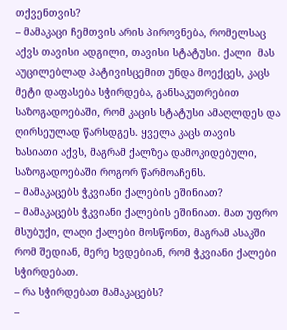თქვენთვის?
– მამაკაცი ჩემთვის არის პიროვნება, რომელსაც აქვს თავისი ადგილი, თავისი სტატუსი. ქალი  მას აუცილებლად პატივისცემით უნდა მოექცეს, კაცს მეტი დაფასება სჭირდება, განსაკუთრებით საზოგადოებაში, რომ კაცის სტატუსი ამაღლდეს და ღირსეულად წარსდგეს. ყველა კაცს თავის ხასიათი აქვს, მაგრამ ქალზეა დამოკიდებული, საზოგადოებაში როგორ წარმოაჩენს.
– მამაკაცებს ჭკვიანი ქალების ეშინიათ?
– მამაკაცებს ჭკვიანი ქალების ეშინიათ. მათ უფრო მსუბუქი, ლაღი ქალები მოსწონთ, მაგრამ ასაკში რომ შედიან, მერე ხვდებიან, რომ ჭკვიანი ქალები სჭირდებათ.
– რა სჭირდებათ მამაკაცებს?
–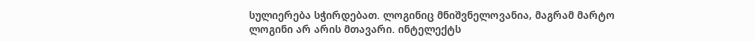სულიერება სჭირდებათ. ლოგინიც მნიშვნელოვანია, მაგრამ მარტო ლოგინი არ არის მთავარი. ინტელექტს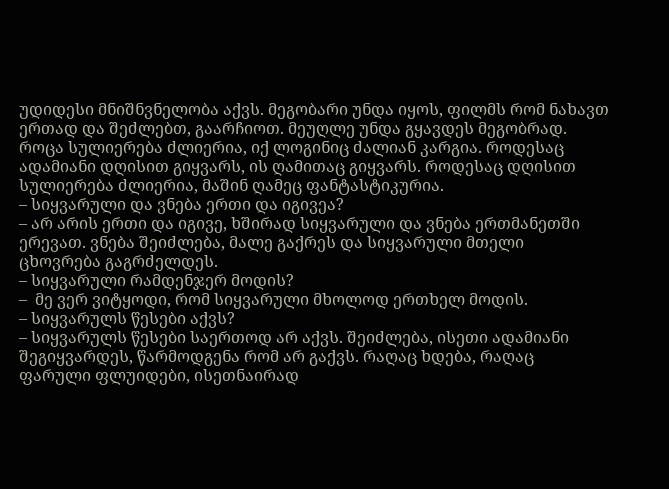უდიდესი მნიშნვნელობა აქვს. მეგობარი უნდა იყოს, ფილმს რომ ნახავთ ერთად და შეძლებთ, გაარჩიოთ. მეუღლე უნდა გყავდეს მეგობრად. როცა სულიერება ძლიერია, იქ ლოგინიც ძალიან კარგია. როდესაც ადამიანი დღისით გიყვარს, ის ღამითაც გიყვარს. როდესაც დღისით სულიერება ძლიერია, მაშინ ღამეც ფანტასტიკურია.
– სიყვარული და ვნება ერთი და იგივეა?
– არ არის ერთი და იგივე, ხშირად სიყვარული და ვნება ერთმანეთში ერევათ. ვნება შეიძლება, მალე გაქრეს და სიყვარული მთელი ცხოვრება გაგრძელდეს.
– სიყვარული რამდენჯერ მოდის?
–  მე ვერ ვიტყოდი, რომ სიყვარული მხოლოდ ერთხელ მოდის.
– სიყვარულს წესები აქვს?
– სიყვარულს წესები საერთოდ არ აქვს. შეიძლება, ისეთი ადამიანი შეგიყვარდეს, წარმოდგენა რომ არ გაქვს. რაღაც ხდება, რაღაც ფარული ფლუიდები, ისეთნაირად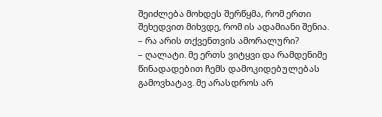შეიძლება მოხდეს შერწყმა, რომ ერთი შეხედვით მიხვდე, რომ ის ადამიანი შენია.
– რა არის თქვენთვის ამორალური?
– ღალატი. მე ერთს ვიტყვი და რამდენიმე წინადადებით ჩემს დამოკიდებულებას გამოვხატავ. მე არასდროს არ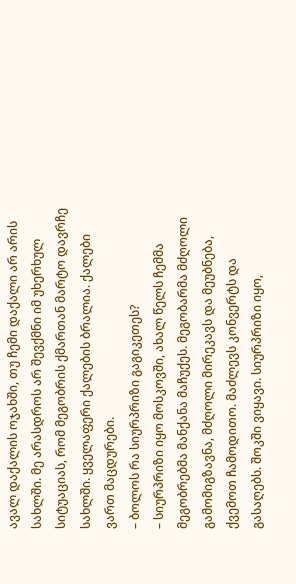ავალ დაქალის ოჯახში, თუ ჩემი დაქალი არ არის სახლში. მე არასდროს არ შევქმნი იმ უხერხულ სიტუაციას, რომ მეგობრის ქმართან მარტო დავრჩე სახლში. ყველაფერი ქალების ბრალია. ქალები ვართ მაცდურები.
– ბოლოს რა სიურპრიზი გაგიკეთეს?
– სიურპრიზი იყო მოსკოვში, ახალ წელს ჩემმა მეგობრებმა მანქანა მაჩუქეს. მეგობარმა მძღოლი გამომიგზავნა, მძღოლი მირეკავს და მეუბნება, ქვემოთ ჩამოდითო. მაძლევს კონვერტს და გასაღებს. შოკში ვიყავი. სიურპრიზი იყო,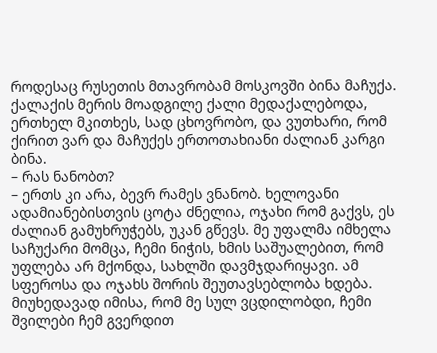როდესაც რუსეთის მთავრობამ მოსკოვში ბინა მაჩუქა. ქალაქის მერის მოადგილე ქალი მედაქალებოდა, ერთხელ მკითხეს, სად ცხოვრობო, და ვუთხარი, რომ ქირით ვარ და მაჩუქეს ერთოთახიანი ძალიან კარგი ბინა.
– რას ნანობთ?
– ერთს კი არა, ბევრ რამეს ვნანობ. ხელოვანი ადამიანებისთვის ცოტა ძნელია, ოჯახი რომ გაქვს, ეს ძალიან გამუხრუჭებს, უკან გწევს. მე უფალმა იმხელა საჩუქარი მომცა, ჩემი ნიჭის, ხმის საშუალებით, რომ უფლება არ მქონდა, სახლში დავმჯდარიყავი. ამ სფეროსა და ოჯახს შორის შეუთავსებლობა ხდება. მიუხედავად იმისა, რომ მე სულ ვცდილობდი, ჩემი შვილები ჩემ გვერდით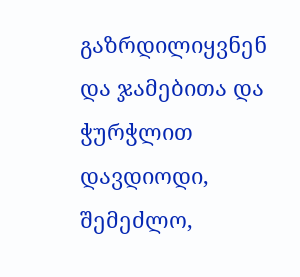გაზრდილიყვნენ და ჯამებითა და ჭურჭლით დავდიოდი, შემეძლო,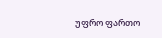უფრო ფართო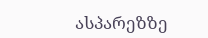ასპარეზზე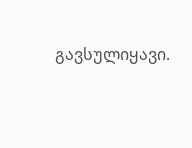გავსულიყავი.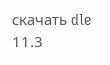скачать dle 11.3